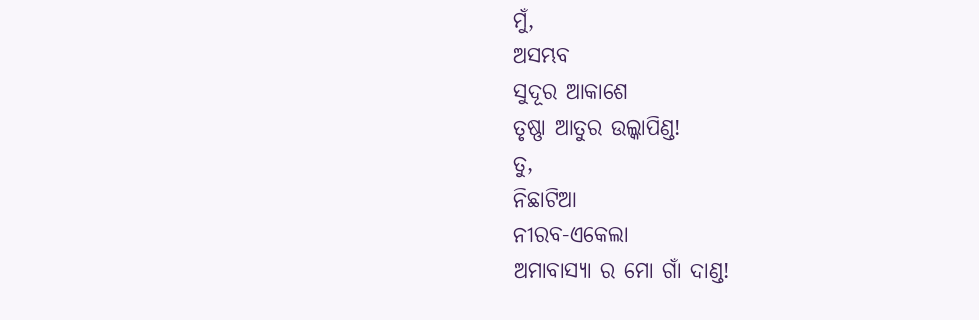ମୁଁ,
ଅସମ୍ଭବ
ସୁଦୂର ଆକାଶେ
ତୃଷ୍ଣା ଆତୁର ଉଲ୍କାପିଣ୍ଡ!
ତୁ,
ନିଛାଟିଆ
ନୀରବ-ଏକେଲା
ଅମାବାସ୍ୟା ର ମୋ ଗାଁ ଦାଣ୍ଡ!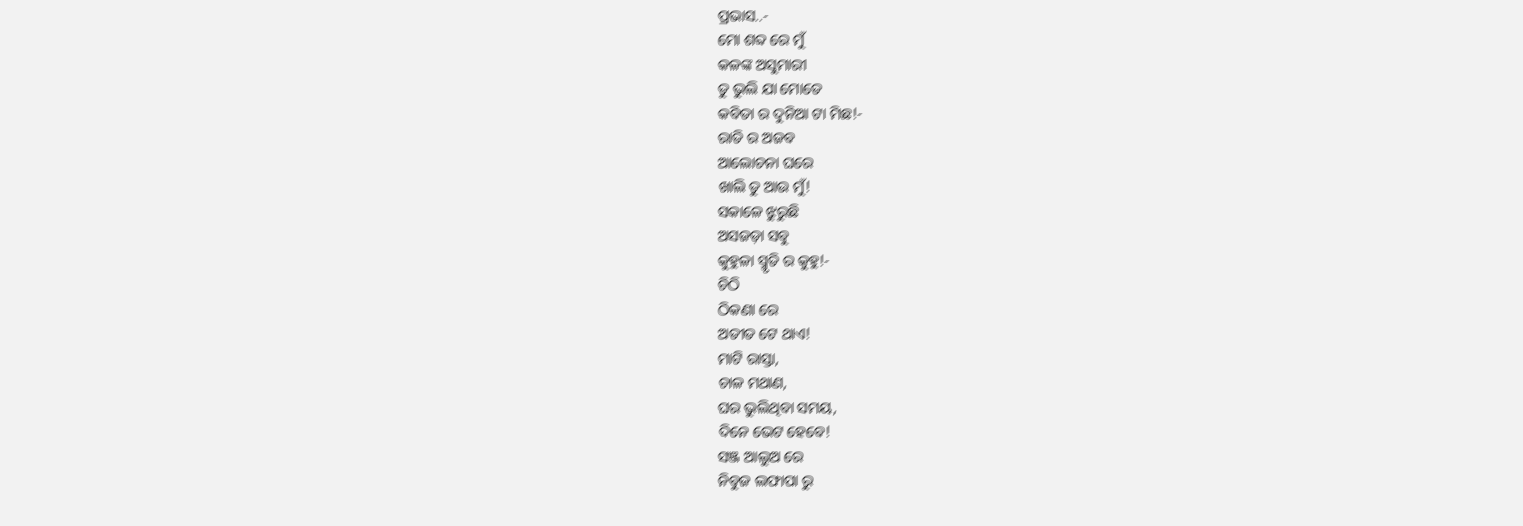ପ୍ରଭାସ..-
ମୋ ଶବ୍ଦ ରେ ମୁଁ
କଳଙ୍କ ଅସୁମାରୀ
ତୁ ଭୁଲି ଯା ମୋତେ
କବିତା ର ଦୁନିଆ ଟା ମିଛ!-
ରାତି ର ଅଜବ
ଆଲୋଚନା ଘରେ
ଖାଲି ତୁ ଆଉ ମୁଁ!
ସକାଳେ ଝୁରୁଛି
ଅସଜଡ଼ା ସବୁ
କୁହୁଳା ସ୍ମୃତି ର କୁହୁ!-
ଚିଠି
ଠିକଣା ରେ
ଅତୀତ ଟେ ଥାଏ!
ମାଟି ରାସ୍ତା,
ଚାଳ ମଥାଣ,
ଘର ଭୁଲିଥିବା ସମୟ,
ଦିନେ ଭେଟ ହେବେ!
ସଞ୍ଜ ଆଲୁଅ ରେ
ନିବୁଜ ଲଫାପା ରୁ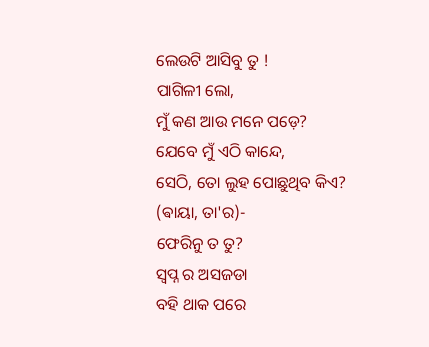ଲେଉଟି ଆସିବୁ ତୁ !
ପାଗିଳୀ ଲୋ,
ମୁଁ କଣ ଆଉ ମନେ ପଡ଼େ?
ଯେବେ ମୁଁ ଏଠି କାନ୍ଦେ,
ସେଠି, ତୋ ଲୁହ ପୋଛୁଥିବ କିଏ?
(ଵାୟା, ତା'ର)-
ଫେରିନୁ ତ ତୁ?
ସ୍ବପ୍ନ ର ଅସଜଡା
ବହି ଥାକ ପରେ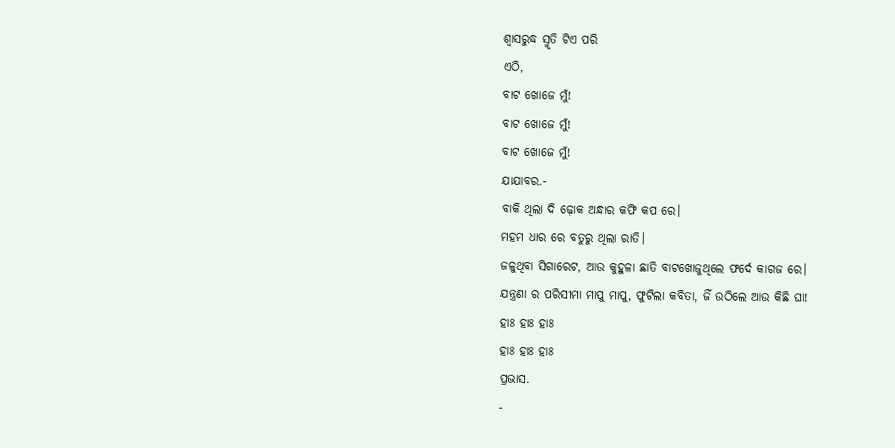ଶ୍ୱାସରୁଦ୍ଧ ସ୍ମୃତି ଟିଏ ପରି
ଏଠି,
ବାଟ ଖୋଜେ ମୁଁ!
ବାଟ ଖୋଜେ ମୁଁ!
ବାଟ ଖୋଜେ ମୁଁ!
ଯାଯାବର.-
ବାକି ଥିଲା ଦି ଢ଼ୋକ ଅନ୍ଧାର କଫି କପ ରେ।
ମହମ ଧାର ରେ ବତୁରୁ ଥିଲା ରାତି।
ଜଳୁଥିବା ସିଗାରେଟ, ଆଉ କୁହୁଳା ଛାତି ବାଟଖୋଜୁଥିଲେ ଫର୍ଦେ କାଗଜ ରେ।
ଯନ୍ତ୍ରଣା ର ପରିସୀମା ମାପୁ ମାପୁ, ଫୁଟିଲା କବିତା, ଜିଁ ଉଠିଲେ ଆଉ କିଛି ଘା!
ହାଃ ହାଃ ହାଃ
ହାଃ ହାଃ ହାଃ
ପ୍ରଭାସ.
-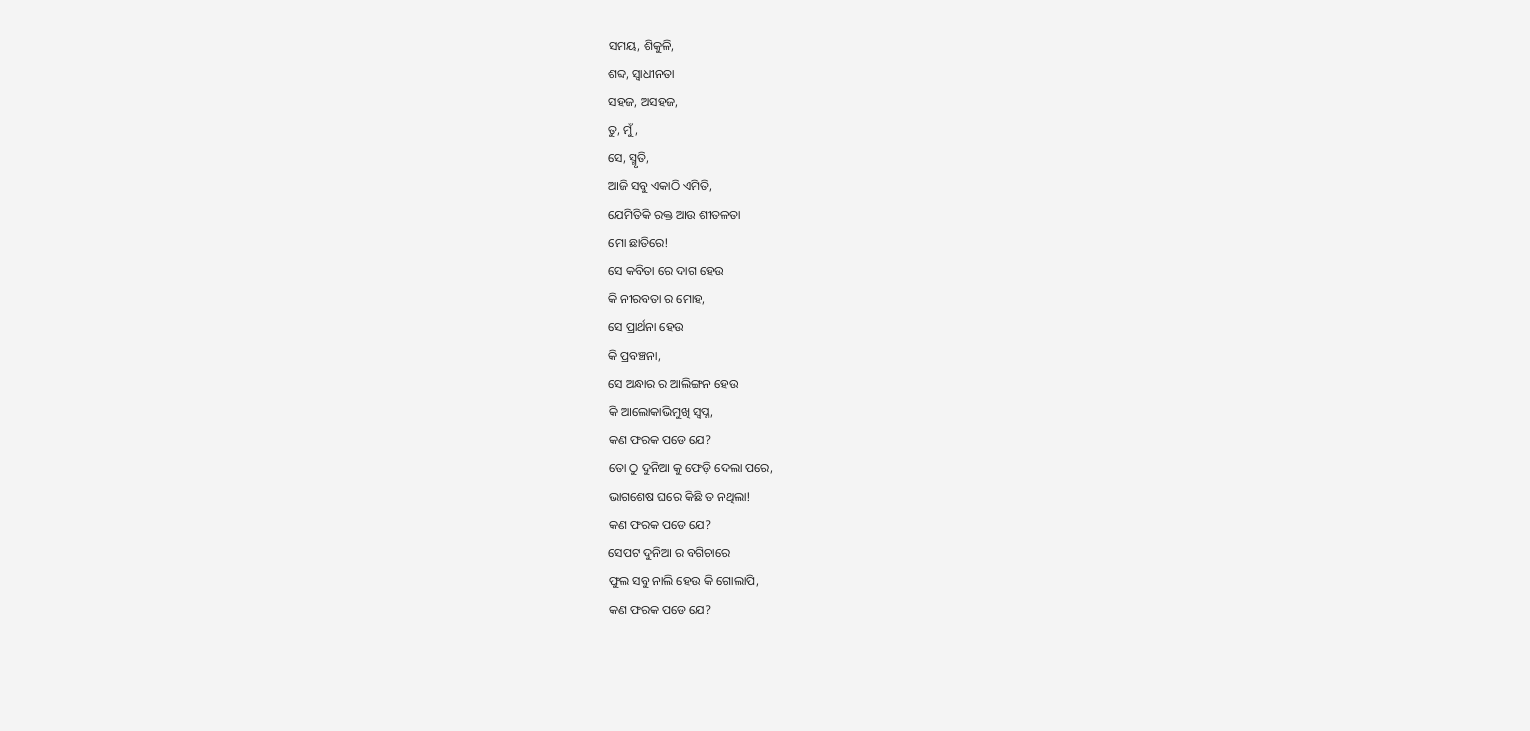ସମୟ, ଶିକୁଳି,
ଶବ୍ଦ, ସ୍ଵାଧୀନତା
ସହଜ, ଅସହଜ,
ତୁ, ମୁଁ,
ସେ, ସ୍ମୃତି,
ଆଜି ସବୁ ଏକାଠି ଏମିତି,
ଯେମିତିକି ରକ୍ତ ଆଉ ଶୀତଳତା
ମୋ ଛାତିରେ!
ସେ କବିତା ରେ ଦାଗ ହେଉ
କି ନୀରବତା ର ମୋହ,
ସେ ପ୍ରାର୍ଥନା ହେଉ
କି ପ୍ରବଞ୍ଚନା,
ସେ ଅନ୍ଧାର ର ଆଲିଙ୍ଗନ ହେଉ
କି ଆଲୋକାଭିମୁଖି ସ୍ଵପ୍ନ,
କଣ ଫରକ ପଡେ ଯେ?
ତୋ ଠୁ ଦୁନିଆ କୁ ଫେଡ଼ି ଦେଲା ପରେ,
ଭାଗଶେଷ ଘରେ କିଛି ତ ନଥିଲା!
କଣ ଫରକ ପଡେ ଯେ?
ସେପଟ ଦୁନିଆ ର ବଗିଚାରେ
ଫୁଲ ସବୁ ନାଲି ହେଉ କି ଗୋଲାପି,
କଣ ଫରକ ପଡେ ଯେ?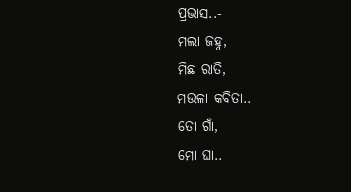ପ୍ରଭାସ..-
ମଲା ଜହ୍ନ,
ମିଛ ରାତି,
ମଉଳା କବିତା..
ତୋ ଗାଁ,
ମୋ ଘା..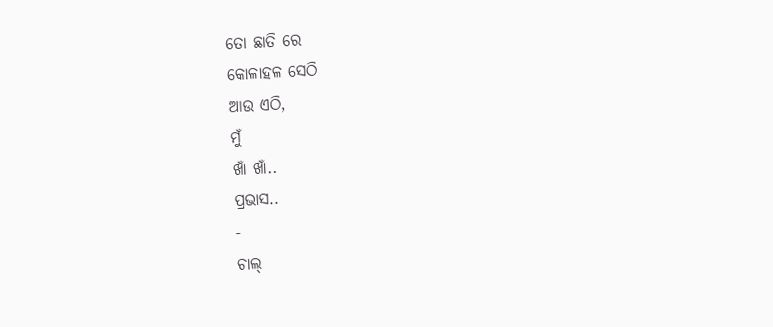ତୋ ଛାତି ରେ
କୋଳାହଳ ସେଠି
ଆଉ ଏଠି,
ମୁଁ
ଖାଁ ଖାଁ..
ପ୍ରଭାସ..
-
ଚାଲ୍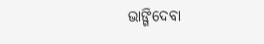ଭାଙ୍ଗିଦେବା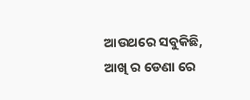ଆଉଥରେ ସବୁକିଛି,
ଆଖି ର ଡେଣା ରେ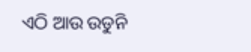ଏଠି ଆଉ ଉଡୁନି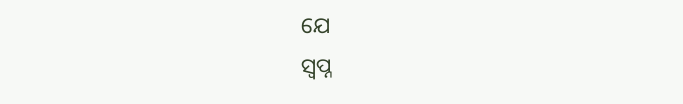ଯେ
ସ୍ଵପ୍ନ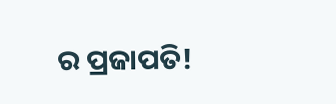ର ପ୍ରଜାପତି!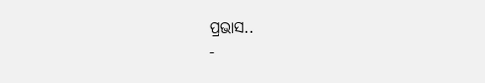ପ୍ରଭାସ..
-